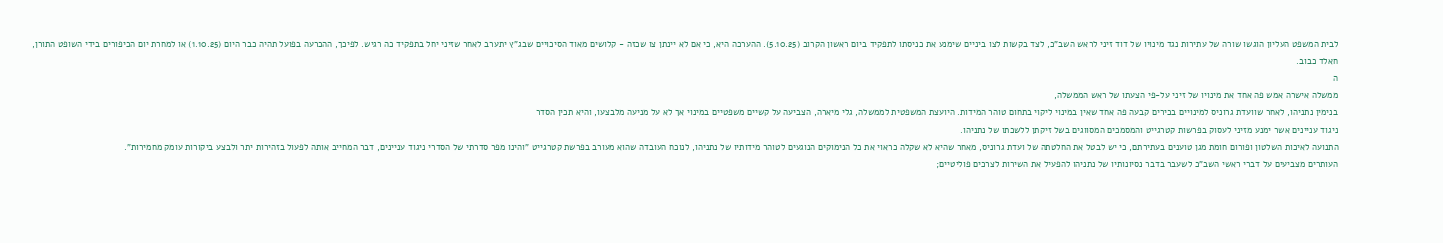לבית המשפט העליון הוגשו שורה של עתירות נגד מינויו של דוד זיני לראש השב"כ, לצד בקשות לצו ביניים שימנע את כניסתו לתפקיד ביום ראשון הקרוב (5.10.25). ההערכה היא, כי אם לא יינתן צו שכזה - קלושים מאוד הסיכויים שבג"ץ יתערב לאחר שזיני יחל בתפקיד כה רגיש. לפיכך, ההכרעה בפועל תהיה כבר היום (1.10.25) או למחרת יום הכיפורים בידי השופט התורן,
חאלד כבוב.
ה
ממשלה אישרה אמש פה אחד את מינויו של זיני על-פי הצעתו של ראש הממשלה,
בנימין נתניהו, לאחר שוועדת גרוניס למינויים בכירים קבעה פה אחד שאין במינוי ליקוי בתחום טוהר המידות. היועצת המשפטית לממשלה, גלי מיארה, הצביעה על קשיים משפטיים במינוי אך לא על מניעה מלבצעו, והיא תכין הסדר
ניגוד עניינים אשר ימנע מזיני לעסוק בפרשות קטרגייט והמסמכים המסווגים בשל זיקתן ללשכתו של נתניהו.
התנועה לאיכות השלטון ופורום חומת מגן טוענים בעתירתם, כי יש לבטל את החלטתה של ועדת גרוניס, מאחר שהיא לא שקלה כראוי את כל הנימוקים הנוגעים לטוהר מידותיו של נתניהו, לנוכח העובדה שהוא מעורב בפרשת קטרגייט "והינו מפר סדרתי של הסדרי ניגוד עניינים, דבר המחייב אותה לפעול בזהירות יתר ולבצע ביקורות עומק מחמירות".
העותרים מצביעים על דברי ראשי השב"כ לשעבר בדבר נסיונותיו של נתניהו להפעיל את השירות לצרכים פוליטיים;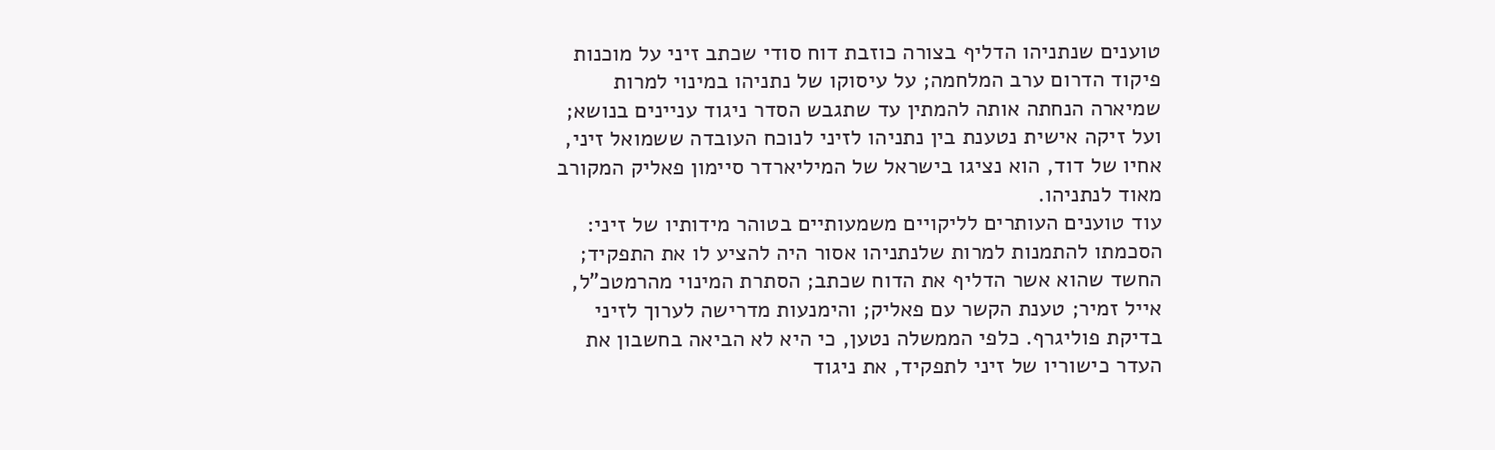טוענים שנתניהו הדליף בצורה כוזבת דוח סודי שכתב זיני על מוכנות פיקוד הדרום ערב המלחמה; על עיסוקו של נתניהו במינוי למרות שמיארה הנחתה אותה להמתין עד שתגבש הסדר ניגוד עניינים בנושא; ועל זיקה אישית נטענת בין נתניהו לזיני לנוכח העובדה ששמואל זיני, אחיו של דוד, הוא נציגו בישראל של המיליארדר סיימון פאליק המקורב מאוד לנתניהו.
עוד טוענים העותרים לליקויים משמעותיים בטוהר מידותיו של זיני: הסכמתו להתמנות למרות שלנתניהו אסור היה להציע לו את התפקיד; החשד שהוא אשר הדליף את הדוח שכתב; הסתרת המינוי מהרמטכ"ל,
אייל זמיר; טענת הקשר עם פאליק; והימנעות מדרישה לערוך לזיני בדיקת פוליגרף. כלפי הממשלה נטען, כי היא לא הביאה בחשבון את העדר כישוריו של זיני לתפקיד, את ניגוד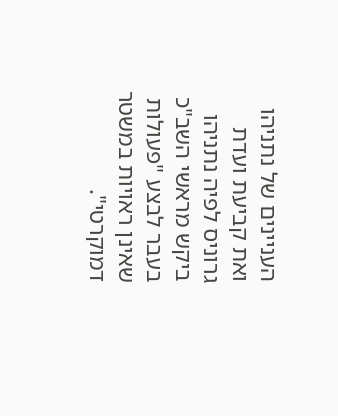העניינים של נתניהו ואת קביעת ועדת גרוניס לפיה נתניהו ביקש מראשי השב"כ בעבר לבצע "פעולות שאינן ראויות במשטר דמוקרטי".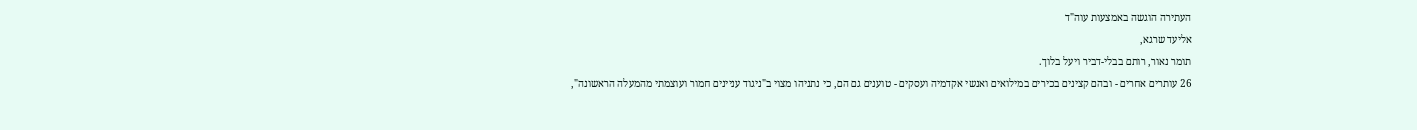העתירה הוגשה באמצעות עוה"ד
אליעד שרגא,
תומר נאור, רותם בבלי-דביר ויעל בלוך.
26 עותרים אחרים - ובהם קצינים בכירים במילואים ואנשי אקדמיה ועסקים - טוענים גם הם, כי נתניהו מצוי ב"ניגוד עניינים חמור ועוצמתי מהמעלה הראשונה",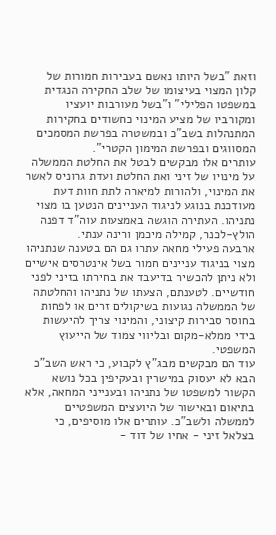וזאת "בשל היותו נאשם בעבירות חמורות של קלון המצוי בעיצומו של שלב החקירה הנגדית במשפטו הפלילי" ו"בשל מעורבות יועציו ומקורביו של מציע המינוי כחשודים בחקירות המתנהלות בשב"כ ובמשטרה בפרשת המסמכים המסווגים ובפרשת המימון הקטרי".
עותרים אלו מבקשים לבטל את החלטת הממשלה על מינויו של זיני ואת החלטת ועדת גרוניס לאשר את המינוי, ולהורות למיארה לתת חוות דעת מעודכנת בנוגע לניגוד העניינים הנטען בו מצוי נתניהו. העתירה הוגשה באמצעות עוה"ד דפנה הולץ-לכנר, קמילה מיכמן ורינה ענתי.
ארבעה פעילי מחאה עתרו גם הם בטענה שנתניהו מצוי בניגוד עניינים חמור בשל אינטרסים אישיים ולא ניתן להכשיר בדיעבד את בחירתו בזיני לפני חודשיים. לטענתם, הצעתו של נתניהו והחלטתה של הממשלה נגועות בשיקולים זרים או לפחות בחוסר סבירות קיצוני, והמינוי צריך להיעשות בידי ממלא-מקום ובליווי צמוד של הייעוץ המשפטי.
עוד הם מבקשים מבג"ץ לקבוע, כי ראש השב"כ הבא לא יעסוק במישרין ובעקיפין בכל נושא הקשור למשפטו של נתניהו ובענייני המחאה, אלא בתיאום ובאישור של היועצים המשפטיים לממשלה ולשב"כ. עותרים אלו מוסיפים, כי בצלאל זיני - אחיו של דוד -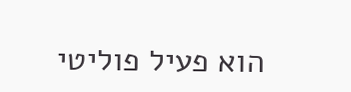הוא פעיל פוליטי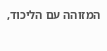המזוהה עם הליכוד,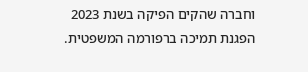וחברה שהקים הפיקה בשנת 2023 הפגנת תמיכה ברפורמה המשפטית.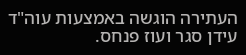העתירה הוגשה באמצעות עוה"ד עידן סגר ועוז פנחס.